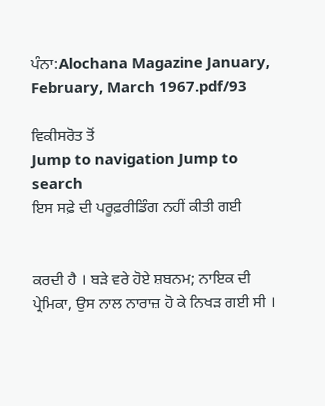ਪੰਨਾ:Alochana Magazine January, February, March 1967.pdf/93

ਵਿਕੀਸਰੋਤ ਤੋਂ
Jump to navigation Jump to search
ਇਸ ਸਫ਼ੇ ਦੀ ਪਰੂਫ਼ਰੀਡਿੰਗ ਨਹੀਂ ਕੀਤੀ ਗਈ


ਕਰਦੀ ਹੈ । ਬੜੇ ਵਰੇ ਹੋਏ ਸ਼ਬਨਮ; ਨਾਇਕ ਦੀ ਪ੍ਰੇਮਿਕਾ, ਉਸ ਨਾਲ ਨਾਰਾਜ਼ ਹੋ ਕੇ ਨਿਖੜ ਗਈ ਸੀ ।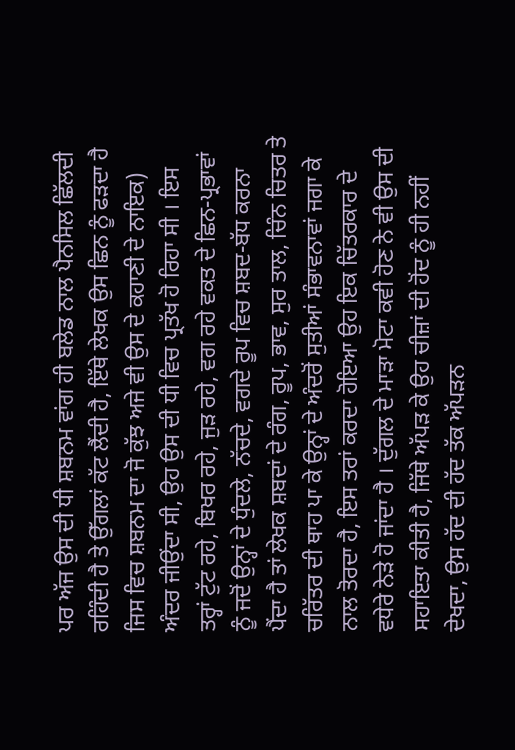ਪਰ ਅੱਜ ਉਸ ਦੀ ਧੀ ਸ਼ਬਨਮ ਵਾਂਗ ਹੀ ਬਲੇਡ ਨਾਲ ਪੈਨਸਿਲ ਛਿੱਲਦੀ ਰਹਿੰਦੀ ਹੈ ਤੇ ਉੱਗਲਾਂ ਕੱਟ ਲੈਂਦੀ ਹੈ, ਇੱਥੇ ਲੇਖਕ ਉਸ ਛਿਨ ਨੂੰ ਫੜਦਾ ਹੈ ਜਿਸ ਵਿਚ ਸ਼ਬਨਮ ਦਾ ਜੋ ਕੁੱਝ ਅਜੇ ਵੀ ਉਸ ਦੇ ਕਹਾਣੀ ਦੇ ਨਾਇਕ) ਅੰਦਰ ਜੀਉਂਦਾ ਸੀ, ਉਹ ਉਸ ਦੀ ਧੀ ਵਿਚ ਪ੍ਰਤੱਖ ਹੋ ਰਿਹਾ ਸੀ । ਇਸ ਤਰ੍ਹਾਂ ਟੁੱਟ ਰਹੇ, ਬਿਖਰ ਰਹੇ, ਜੁੜ ਰਹੇ, ਵਗ ਰਹੇ ਵਕਤ ਦੇ ਛਿਨ-ਪ੍ਰਭਾਵਾਂ ਨੂੰ ਜਦੋਂ ਉਨ੍ਹਾਂ ਦੇ ਧੁੰਦਲੇ, ਨੱਚਦੇ, ਵਗਦੇ ਰੂਪ ਵਿਚ ਸ਼ਬਦ-ਬੱਧ ਕਰਨਾ ਪੈਂਦਾ ਹੈ ਤਾਂ ਲੇਖਕ ਸ਼ਬਦਾਂ ਦੇ ਰੰਗ, ਰੂਪ, ਭਾਵ, ਸੁਰ ਤਾਲ, ਚਿੰਨ ਚਿਤਰ ਤੇ ਚਰਿੱਤਰ ਦੀ ਥਾਹ ਪਾ ਕੇ ਉਨ੍ਹਾਂ ਦੇ ਅੰਦਰੋਂ ਸੁਤੀਆਂ ਸੰਭਾਵਨਾਵਾਂ ਜਗਾ ਕੇ ਨਾਲ ਤੋਰਦਾ ਹੈ, ਇਸ ਤਰਾਂ ਕਰਦਾ ਹੋਇਆ ਉਹ ਇਕ ਚਿੱਤਰਕਾਰ ਦੇ ਵਧੇਰੇ ਨੇੜੇ ਹੋ ਜਾਂਦਾ ਹੈ । ਦੁੱਗਲ ਦੇ ਮਾੜਾ ਮੋਟਾ ਕਵੀ ਹੋਣ ਨੇ ਵੀ ਉਸ ਦੀ ਸਹਾਇਤਾ ਕੀਤੀ ਹੈ, ਜਿੱਥੇ ਅੱਪੜ ਕੇ ਉਹ ਚੀਜ਼ਾਂ ਦੀ ਹੋਂਦ ਨੂੰ ਹੀ ਨਹੀਂ ਦੇਖਦਾ, ਉਸ ਹੱਦ ਦੀ ਹੱਦ ਤੱਕ ਅੱਪੜਨ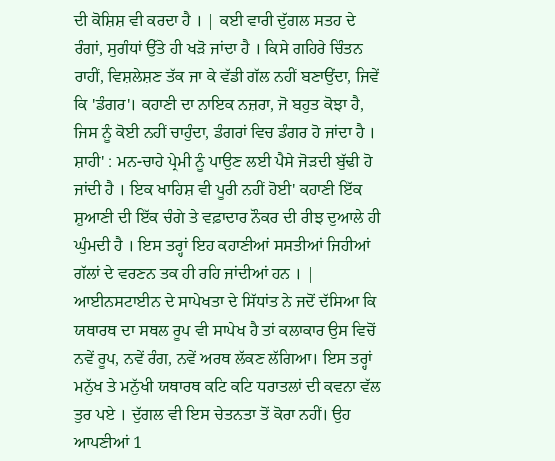ਦੀ ਕੋਸ਼ਿਸ਼ ਵੀ ਕਰਦਾ ਹੈ । | ਕਈ ਵਾਰੀ ਦੁੱਗਲ ਸਤਹ ਦੇ ਰੰਗਾਂ, ਸੁਗੰਧਾਂ ਉੱਤੇ ਹੀ ਖੜੋ ਜਾਂਦਾ ਹੈ । ਕਿਸੇ ਗਹਿਰੇ ਚਿੰਤਨ ਰਾਹੀਂ, ਵਿਸ਼ਲੇਸ਼ਣ ਤੱਕ ਜਾ ਕੇ ਵੱਡੀ ਗੱਲ ਨਹੀਂ ਬਣਾਉਂਦਾ, ਜਿਵੇਂ ਕਿ 'ਡੰਗਰ'। ਕਹਾਣੀ ਦਾ ਨਾਇਕ ਨਜ਼ਰਾ, ਜੋ ਬਹੁਤ ਕੋਝਾ ਹੈ, ਜਿਸ ਨੂੰ ਕੋਈ ਨਹੀਂ ਚਾਹੁੰਦਾ, ਡੰਗਰਾਂ ਵਿਚ ਡੰਗਰ ਹੋ ਜਾਂਦਾ ਹੈ । ਸ਼ਾਹੀ' : ਮਨ-ਚਾਹੇ ਪ੍ਰੇਮੀ ਨੂੰ ਪਾਉਣ ਲਈ ਪੈਸੇ ਜੋੜਦੀ ਬੁੱਢੀ ਹੋ ਜਾਂਦੀ ਹੈ । ਇਕ ਖਾਹਿਸ਼ ਵੀ ਪੂਰੀ ਨਹੀਂ ਹੋਈ' ਕਹਾਣੀ ਇੱਕ ਸ਼ੁਆਣੀ ਦੀ ਇੱਕ ਚੰਗੇ ਤੇ ਵਫ਼ਾਦਾਰ ਨੌਕਰ ਦੀ ਰੀਝ ਦੁਆਲੇ ਹੀ ਘੁੰਮਦੀ ਹੈ । ਇਸ ਤਰ੍ਹਾਂ ਇਹ ਕਹਾਣੀਆਂ ਸਸਤੀਆਂ ਜਿਹੀਆਂ ਗੱਲਾਂ ਦੇ ਵਰਣਨ ਤਕ ਹੀ ਰਹਿ ਜਾਂਦੀਆਂ ਹਨ । | ਆਈਨਸਟਾਈਨ ਦੇ ਸਾਪੇਖਤਾ ਦੇ ਸਿੱਧਾਂਤ ਨੇ ਜਦੋਂ ਦੱਸਿਆ ਕਿ ਯਥਾਰਥ ਦਾ ਸਥਲ ਰੂਪ ਵੀ ਸਾਪੇਖ ਹੈ ਤਾਂ ਕਲਾਕਾਰ ਉਸ ਵਿਚੋਂ ਨਵੇਂ ਰੂਪ, ਨਵੇਂ ਰੰਗ, ਨਵੇਂ ਅਰਥ ਲੱਕਣ ਲੱਗਿਆ। ਇਸ ਤਰ੍ਹਾਂ ਮਨੁੱਖ ਤੇ ਮਨੁੱਖੀ ਯਥਾਰਥ ਕਟਿ ਕਟਿ ਧਰਾਤਲਾਂ ਦੀ ਕਵਨਾ ਵੱਲ ਤੁਰ ਪਏ । ਦੁੱਗਲ ਵੀ ਇਸ ਚੇਤਨਤਾ ਤੋਂ ਕੋਰਾ ਨਹੀਂ। ਉਹ ਆਪਣੀਆਂ 1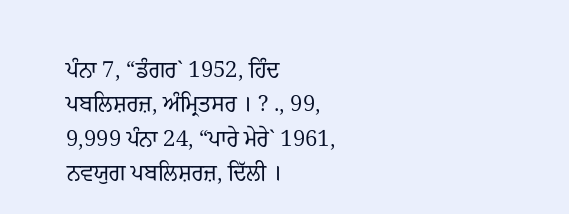ਪੰਨਾ 7, “ਡੰਗਰ` 1952, ਹਿੰਦ ਪਬਲਿਸ਼ਰਜ਼, ਅੰਮ੍ਰਿਤਸਰ । ? ., 99, 9,999 ਪੰਨਾ 24, “ਪਾਰੇ ਮੇਰੇ` 1961, ਨਵਯੁਗ ਪਬਲਿਸ਼ਰਜ਼, ਦਿੱਲੀ ।